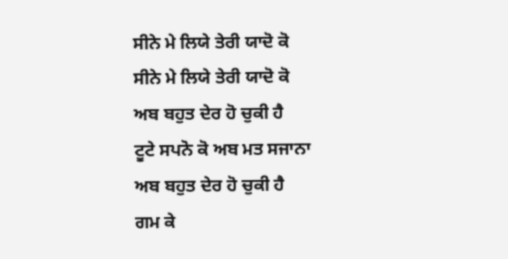ਸੀਨੇ ਮੇ ਲਿਯੇ ਤੇਰੀ ਯਾਦੋ ਕੋ
ਸੀਨੇ ਮੇ ਲਿਯੇ ਤੇਰੀ ਯਾਦੋ ਕੋ
ਅਬ ਬਹੁਤ ਦੇਰ ਹੋ ਚੁਕੀ ਹੈ
ਟੂਟੇ ਸਪਨੋ ਕੋ ਅਬ ਮਤ ਸਜਾਨਾ
ਅਬ ਬਹੁਤ ਦੇਰ ਹੋ ਚੁਕੀ ਹੈ
ਗਮ ਕੇ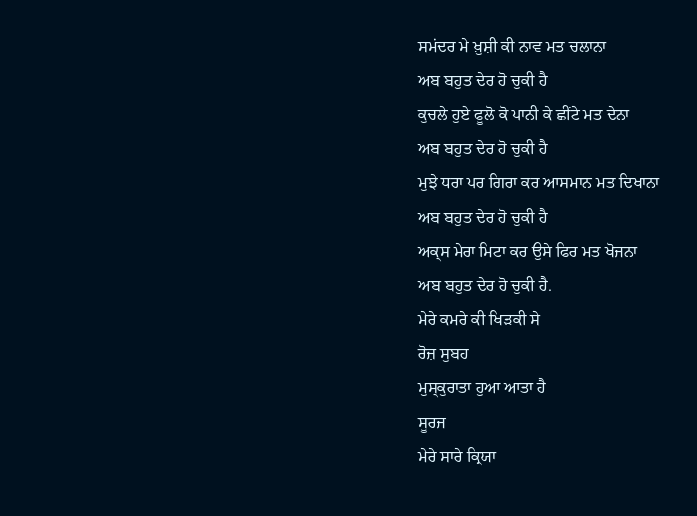ਸਮਂਦਰ ਮੇ ਖ਼ੁਸ਼ੀ ਕੀ ਨਾਵ ਮਤ ਚਲਾਨਾ
ਅਬ ਬਹੁਤ ਦੇਰ ਹੋ ਚੁਕੀ ਹੈ
ਕੁਚਲੇ ਹੁਏ ਫੂਲੋ ਕੋ ਪਾਨੀ ਕੇ ਛੀਂਟੇ ਮਤ ਦੇਨਾ
ਅਬ ਬਹੁਤ ਦੇਰ ਹੋ ਚੁਕੀ ਹੈ
ਮੁਝੇ ਧਰਾ ਪਰ ਗਿਰਾ ਕਰ ਆਸਮਾਨ ਮਤ ਦਿਖਾਨਾ
ਅਬ ਬਹੁਤ ਦੇਰ ਹੋ ਚੁਕੀ ਹੈ
ਅਕ੍ਸ ਮੇਰਾ ਮਿਟਾ ਕਰ ਉਸੇ ਫਿਰ ਮਤ ਖੋਜਨਾ
ਅਬ ਬਹੁਤ ਦੇਰ ਹੋ ਚੁਕੀ ਹੈ.
ਮੇਰੇ ਕਮਰੇ ਕੀ ਖਿੜਕੀ ਸੇ
ਰੋਜ਼ ਸੁਬਹ
ਮੁਸ੍ਕੁਰਾਤਾ ਹੁਆ ਆਤਾ ਹੈ
ਸੂਰਜ
ਮੇਰੇ ਸਾਰੇ ਕ੍ਰਿਯਾ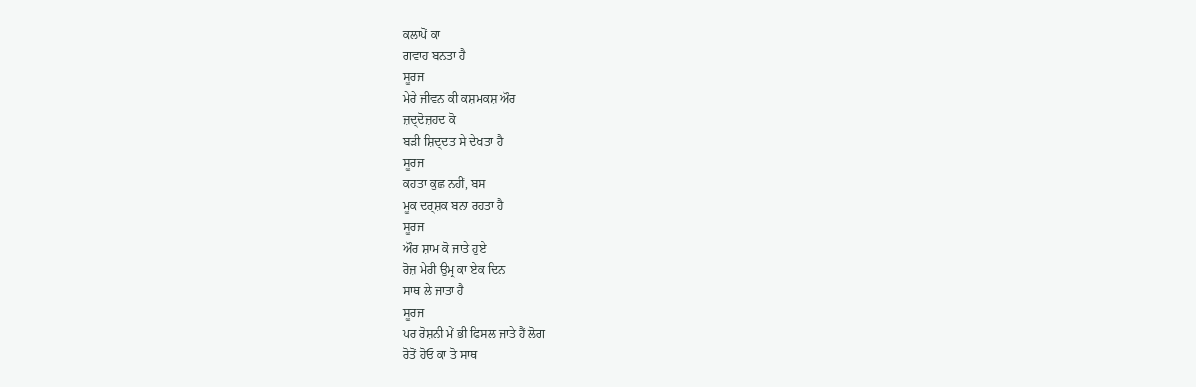ਕਲਾਪੋਂ ਕਾ
ਗਵਾਹ ਬਨਤਾ ਹੈ
ਸੂਰਜ
ਮੇਰੇ ਜੀਵਨ ਕੀ ਕਸ਼ਮਕਸ਼ ਔਰ
ਜ਼ਦ੍ਦੋਜ਼ਹਦ ਕੋ
ਬੜੀ ਸ਼ਿਦ੍ਦਤ ਸੇ ਦੇਖਤਾ ਹੈ
ਸੂਰਜ
ਕਹਤਾ ਕੁਛ ਨਹੀਂ, ਬਸ
ਮੂਕ ਦਰ੍ਸ਼ਕ ਬਨਾ ਰਹਤਾ ਹੈ
ਸੂਰਜ
ਔਰ ਸ਼ਾਮ ਕੋ ਜਾਤੇ ਹੁਏ
ਰੋਜ਼ ਮੇਰੀ ਉਮ੍ਰ ਕਾ ਏਕ ਦਿਨ
ਸਾਥ ਲੇ ਜਾਤਾ ਹੈ
ਸੂਰਜ
ਪਰ ਰੋਸ਼ਨੀ ਮੇਂ ਭੀ ਫਿਸਲ ਜਾਤੇ ਹੈਂ ਲੋਗ
ਰੋਤੋਂ ਹੋਓ ਕਾ ਤੋ ਸਾਥ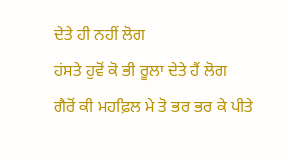ਦੇਤੇ ਹੀ ਨਹੀਂ ਲੋਗ
ਹਂਸਤੇ ਹੁਵੋਂ ਕੋ ਭੀ ਰੂਲਾ ਦੇਤੇ ਹੈਂ ਲੋਗ
ਗੈਰੋਂ ਕੀ ਮਹਫ਼ਿਲ ਮੇ ਤੋ ਭਰ ਭਰ ਕੇ ਪੀਤੇ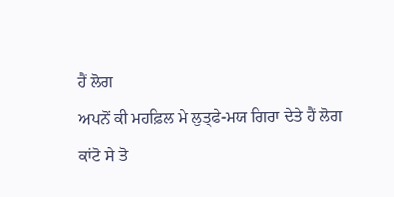ਹੈਂ ਲੋਗ
ਅਪਨੋਂ ਕੀ ਮਹਫ਼ਿਲ ਮੇ ਲੁਤ੍ਫੇ-ਮਯ ਗਿਰਾ ਦੇਤੇ ਹੈਂ ਲੋਗ
ਕਾਂਟੋ ਸੇ ਤੋ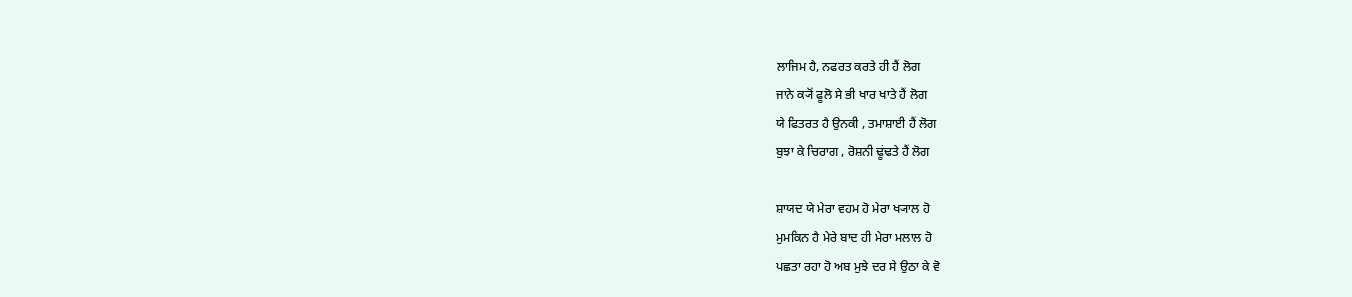ਲਾਜਿਮ ਹੈ, ਨਫਰਤ ਕਰਤੇ ਹੀ ਹੈਂ ਲੋਗ
ਜਾਨੇ ਕ੍ਯੋਂ ਫੂਲੋ ਸੇ ਭੀ ਖਾਰ ਖਾਤੇ ਹੈਂ ਲੋਗ
ਯੇ ਫਿਤਰਤ ਹੈ ਉਨਕੀ , ਤਮਾਸ਼ਾਈ ਹੈਂ ਲੋਗ
ਬੁਝਾ ਕੇ ਚਿਰਾਗ , ਰੋਸ਼ਨੀ ਢੂਂਢਤੇ ਹੈਂ ਲੋਗ

ਸ਼ਾਯਦ ਯੇ ਮੇਰਾ ਵਹਮ ਹੋ ਮੇਰਾ ਖ੍ਯਾਲ ਹੋ
ਮੁਮਕਿਨ ਹੈ ਮੇਰੇ ਬਾਦ ਹੀ ਮੇਰਾ ਮਲਾਲ ਹੋ
ਪਛਤਾ ਰਹਾ ਹੋ ਅਬ ਮੁਝੇ ਦਰ ਸੇ ਉਠਾ ਕੇ ਵੋ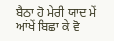ਬੈਠਾ ਹੋ ਮੇਰੀ ਯਾਦ ਮੇਂ ਆਂਖੇਂ ਬਿਛਾ ਕੇ ਵੋ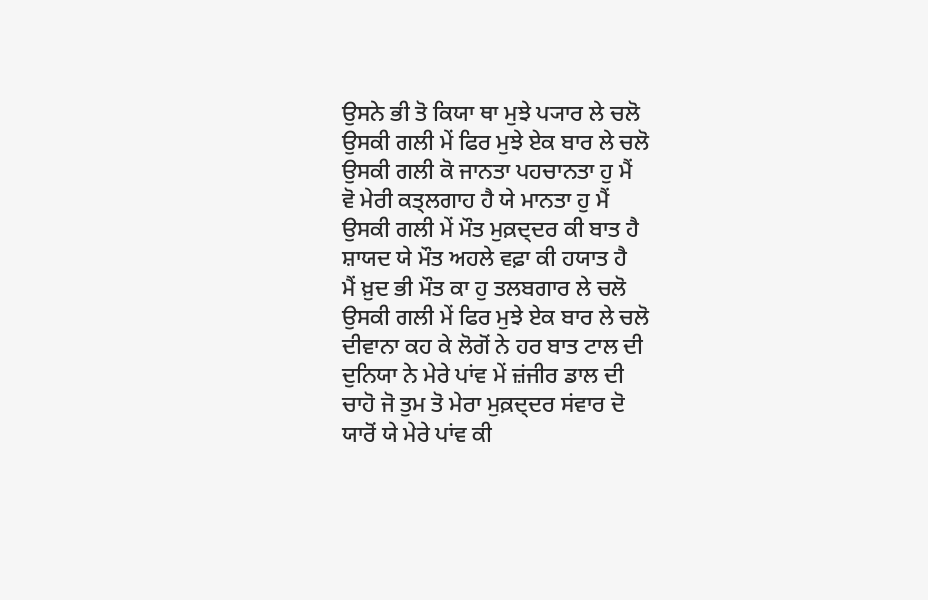ਉਸਨੇ ਭੀ ਤੋ ਕਿਯਾ ਥਾ ਮੁਝੇ ਪ੍ਯਾਰ ਲੇ ਚਲੋ
ਉਸਕੀ ਗਲੀ ਮੇਂ ਫਿਰ ਮੁਝੇ ਏਕ ਬਾਰ ਲੇ ਚਲੋ
ਉਸਕੀ ਗਲੀ ਕੋ ਜਾਨਤਾ ਪਹਚਾਨਤਾ ਹੁ ਮੈਂ
ਵੋ ਮੇਰੀ ਕਤ੍ਲਗਾਹ ਹੈ ਯੇ ਮਾਨਤਾ ਹੁ ਮੈਂ
ਉਸਕੀ ਗਲੀ ਮੇਂ ਮੌਤ ਮੁਕ਼ਦ੍ਦਰ ਕੀ ਬਾਤ ਹੈ
ਸ਼ਾਯਦ ਯੇ ਮੌਤ ਅਹਲੇ ਵਫ਼ਾ ਕੀ ਹਯਾਤ ਹੈ
ਮੈਂ ਖ਼ੁਦ ਭੀ ਮੌਤ ਕਾ ਹੁ ਤਲਬਗਾਰ ਲੇ ਚਲੋ
ਉਸਕੀ ਗਲੀ ਮੇਂ ਫਿਰ ਮੁਝੇ ਏਕ ਬਾਰ ਲੇ ਚਲੋ
ਦੀਵਾਨਾ ਕਹ ਕੇ ਲੋਗੋਂ ਨੇ ਹਰ ਬਾਤ ਟਾਲ ਦੀ
ਦੁਨਿਯਾ ਨੇ ਮੇਰੇ ਪਾਂਵ ਮੇਂ ਜ਼ਂਜੀਰ ਡਾਲ ਦੀ
ਚਾਹੋ ਜੋ ਤੁਮ ਤੋ ਮੇਰਾ ਮੁਕ਼ਦ੍ਦਰ ਸਂਵਾਰ ਦੋ
ਯਾਰੋਂ ਯੇ ਮੇਰੇ ਪਾਂਵ ਕੀ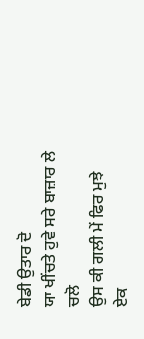ਬੇਡੀ ਉਤਾਰ ਦੋ
ਯਾ ਖੀਂਚਤੇ ਹੁਵੇ ਸਰੇ ਬਾਜ਼ਾਰ ਲੇ ਚਲੋ
ਉਸ ਕੀ ਗਲੀ ਮੇਂ ਫਿਰ ਮੁਝੇ ਏਕ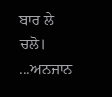ਬਾਰ ਲੇ ਚਲੋ।
...ਅਨਜਾਨ